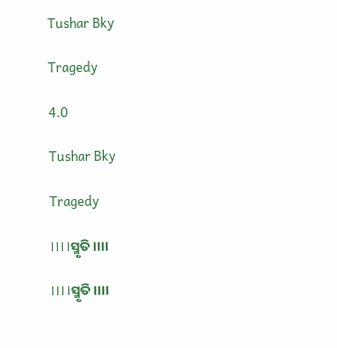Tushar Bky

Tragedy

4.0

Tushar Bky

Tragedy

।।।।ସ୍ମୃତି।।।।

।।।।ସ୍ମୃତି।।।।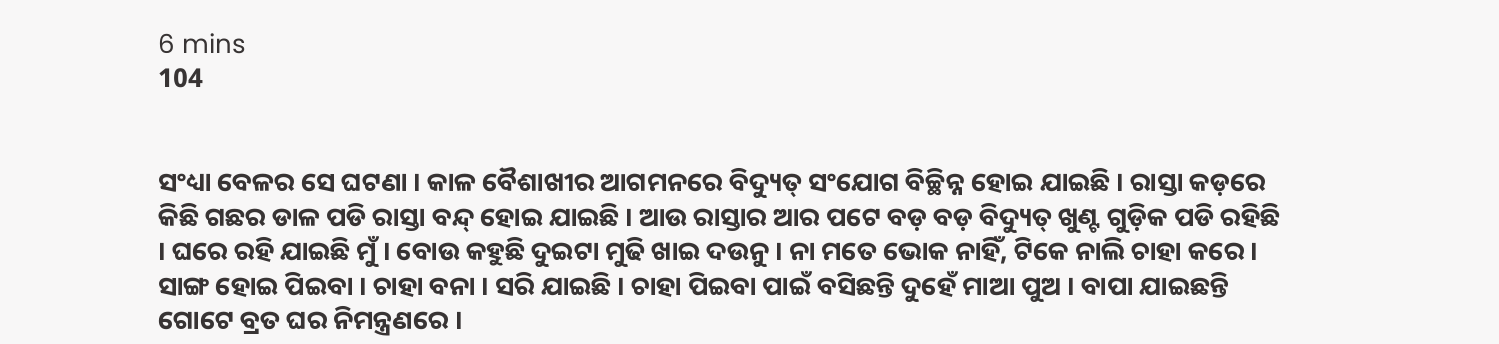6 mins
104


ସଂଧ୍ୟା ବେଳର ସେ ଘଟଣା । କାଳ ବୈଶାଖୀର ଆଗମନରେ ବିଦ୍ୟୁତ୍ ସଂଯୋଗ ବିଚ୍ଛିନ୍ନ ହୋଇ ଯାଇଛି । ରାସ୍ତା କଡ଼ରେ କିଛି ଗଛର ଡାଳ ପଡି ରାସ୍ତା ବନ୍ଦ୍ ହୋଇ ଯାଇଛି । ଆଉ ରାସ୍ତାର ଆର ପଟେ ବଡ଼ ବଡ଼ ବିଦ୍ୟୁତ୍ ଖୁଣ୍ଟ ଗୁଡ଼ିକ ପଡି ରହିଛି । ଘରେ ରହି ଯାଇଛି ମୁଁ । ବୋଉ କହୁଛି ଦୁଇଟା ମୁଢି ଖାଇ ଦଉନୁ । ନା ମତେ ଭୋକ ନାହିଁ, ଟିକେ ନାଲି ଚାହା କରେ । ସାଙ୍ଗ ହୋଇ ପିଇବା । ଚାହା ବନା । ସରି ଯାଇଛି । ଚାହା ପିଇବା ପାଇଁ ବସିଛନ୍ତି ଦୁହେଁ ମାଆ ପୁଅ । ବାପା ଯାଇଛନ୍ତି ଗୋଟେ ବ୍ରତ ଘର ନିମନ୍ତ୍ରଣରେ ।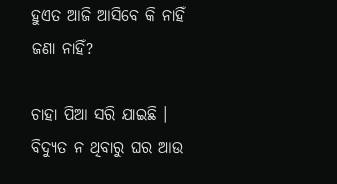ହୁଏତ ଆଜି ଆସିବେ କି ନାହିଁ ଜଣା ନାହିଁ?

ଚାହା ପିଆ ସରି ଯାଇଛି । ବିଦ୍ୟୁତ ନ ଥିବାରୁ ଘର ଆଉ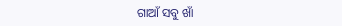ଗାଆଁ ସବୁ ଖାଁ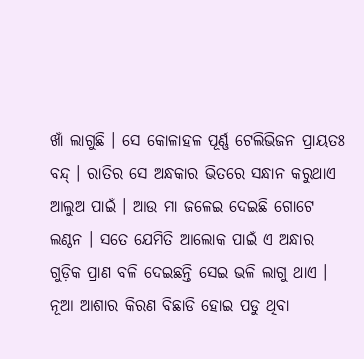ଖାଁ ଲାଗୁଛି । ସେ କୋଳାହଳ ପୂର୍ଣ୍ଣ ଟେଲିଭିଜନ ପ୍ରାୟତଃ ବନ୍ଦ୍ । ରାତିର ସେ ଅନ୍ଧକାର ଭିତରେ ସନ୍ଧାନ କରୁଥାଏ ଆଲୁଅ ପାଇଁ । ଆଉ ମା ଜଳେଇ ଦେଇଛି ଗୋଟେ ଲଣ୍ଠନ । ସତେ ଯେମିତି ଆଲୋକ ପାଇଁ ଏ ଅନ୍ଧାର ଗୁଡ଼ିକ ପ୍ରାଣ ବଳି ଦେଇଛନ୍ତି ସେଇ ଭଳି ଲାଗୁ ଥାଏ । ନୂଆ ଆଶାର କିରଣ ବିଛାଡି ହୋଇ ପଡୁ ଥିବା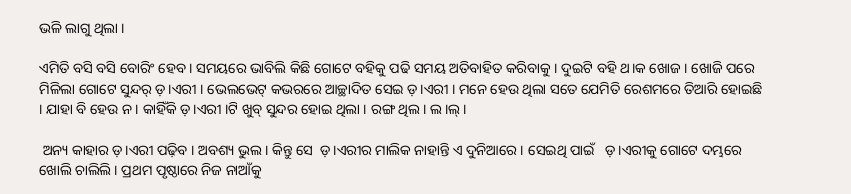ଭଳି ଲାଗୁ ଥିଲା ।

ଏମିତି ବସି ବସି ବୋରିଂ ହେବ । ସମୟରେ ଭାବିଲି କିଛି ଗୋଟେ ବହିକୁ ପଢି ସମୟ ଅତିବାହିତ କରିବାକୁ । ଦୁଇଟି ବହି ଥ।କ ଖୋଜ । ଖୋଜି ପରେ ମିଳିଲା ଗୋଟେ ସୁନ୍ଦର୍ ଡ଼।ଏରୀ । ଭେଲଭେଟ୍ କଭରରେ ଆଚ୍ଛାଦିତ ସେଇ ଡ଼।ଏରୀ । ମନେ ହେଉ ଥିଲା ସତେ ଯେମିତି ରେଶମରେ ତିଆରି ହୋଇଛି । ଯାହା ବି ହେଉ ନ । କାହିଁକି ଡ଼।ଏରୀ ।ଟି ଖୁବ୍ ସୁନ୍ଦର ହୋଇ ଥିଲା । ରଙ୍ଗ ଥିଲ। ଲ।ଲ୍ ।

 ଅନ୍ୟ କାହାର ଡ଼।ଏରୀ ପଢ଼ିବ । ଅବଶ୍ୟ ଭୁଲ । କିନ୍ତୁ ସେ  ଡ଼।ଏରୀର ମାଲିକ ନାହାନ୍ତି ଏ ଦୁନିଆରେ । ସେଇଥି ପାଇଁ   ଡ଼।ଏରୀକୁ ଗୋଟେ ଦମ୍ଭରେ ଖୋଲି ଚାଲିଲି । ପ୍ରଥମ ପୃଷ୍ଠାରେ ନିଜ ନାଆଁକୁ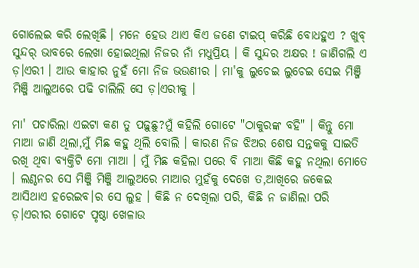ଗୋଲେଇ କରି ଲେଖିଛି । ମନେ ହେଉ ଥାଏ କିଏ ଜଣେ ଟାଇପ୍ କରିଛି ବୋଧହୁଏ ? ଖୁବ୍ ସୁନ୍ଦର୍ ଭାବରେ ଲେଖା ହୋଇଥିଲା ନିଜର ନାଁ ମଧୁପ୍ରିୟ । କି ସୁନ୍ଦର ଅକ୍ଷର ! ଜାଣିଗଲି ଏ ଡ଼।ଏରୀ । ଆଉ କାହାର ନୁହଁ ମୋ ନିଜ ଭଉଣୀର । ମା'କୁ ଲୁଚେଇ ଲୁଚେଇ ସେଇ ମିଞ୍ଜି ମିଞ୍ଜି ଆଲୁଅରେ ପଢି ଚାଲିଲି ସେ ଡ଼।ଏରୀକୁ ।

ମା' ପଚାରିଲା ଏଇଟା କଣ ତୁ ପଢ଼ୁଛୁ?ମୁଁ କହିଲି ଗୋଟେ "ଠାକୁରଙ୍କ ବହି" । କିନ୍ତୁ ମୋ ମାଆ ଜାଣି ଥିଲା,ମୁଁ ମିଛ କହୁ ଥିଲି ବୋଲି । କାରଣ ନିଜ ଝିଅର ଶେଷ ସନ୍ତକକୁ ସାଇତି ରଖି ଥିବା ବ୍ୟକ୍ତିଟି ମୋ ମାଆ । ମୁଁ ମିଛ କହିଲା ପରେ ବି ମାଆ କିଛି କହୁ ନଥିଲା ମୋତେ । ଲଣ୍ଠନର ସେ ମିଞ୍ଜି ମିଞ୍ଜି ଆଲୁଅରେ ମାଆର ମୁହଁକୁ ଦେଖେ ତ,ଆଖିରେ ଜକେଇ ଆସିଥାଏ ହରେଇବ।ର ସେ ଲୁହ । କିଛି ନ ଦେଖିଲା ପରି, କିଛି ନ ଜାଣିଲା ପରି ଡ଼।ଏରୀର ଗୋଟେ ପୃଷ୍ଠା ଖେଳାଉ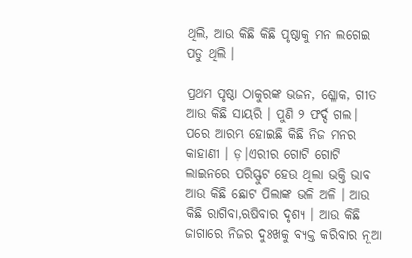ଥିଲି, ଆଉ କିଛି କିଛି ପୃଷ୍ଠାକୁ ମନ ଲଗେଇ ପଡୁ ଥିଲି ।

ପ୍ରଥମ ପୃଷ୍ଠା ଠାକୁରଙ୍କ ଭଜନ, ଶ୍ଳୋକ, ଗୀତ ଆଉ କିଛି ସାୟରି । ପୁଣି ୨ ଫର୍ଦ୍ଦ ଗଲ। ପରେ ଆରମ୍ଭ ହୋଇଛି କିଛି ନିଜ ମନର କାହାଣୀ । ଡ଼।ଏରୀର ଗୋଟି ଗୋଟି ଲାଇନରେ ପରିସ୍ଫୁଟ ହେଉ ଥିଲା ଭକ୍ତି ଭାବ ଆଉ କିଛି ଛୋଟ ପିଲାଙ୍କ ଭଳି ଅଳି । ଆଉ କିଛି ରାଗିବା,ଋଷିବାର ଦୃଶ୍ୟ । ଆଉ କିଛି ଜାଗାରେ ନିଜର ଦୁଃଖକୁ ବ୍ୟକ୍ତ କରିବାର ନୂଆ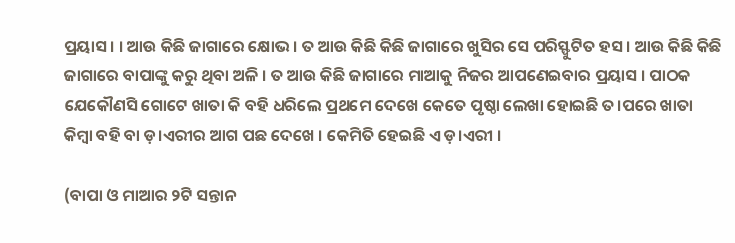ପ୍ରୟାସ । । ଆଉ କିଛି ଜାଗାରେ କ୍ଷୋଭ । ତ ଆଉ କିଛି କିଛି ଜାଗାରେ ଖୁସିର ସେ ପରିସ୍ଫୁଟିତ ହସ । ଆଉ କିଛି କିଛି ଜାଗାରେ ବାପାଙ୍କୁ କରୁ ଥିବା ଅଳି । ତ ଆଉ କିଛି ଜାଗାରେ ମାଆକୁ ନିଜର ଆପଣେଇବାର ପ୍ରୟାସ । ପାଠକ ଯେକୌଣସି ଗୋଟେ ଖାତା କି ବହି ଧରିଲେ ପ୍ରଥମେ ଦେଖେ କେତେ ପୃଷ୍ଠା ଲେଖା ହୋଇଛି ତ।ପରେ ଖାତା କିମ୍ବା ବହି ବା ଡ଼।ଏରୀର ଆଗ ପଛ ଦେଖେ । କେମିତି ହେଇଛି ଏ ଡ଼।ଏରୀ ।

(ବାପା ଓ ମାଆର ୨ଟି ସନ୍ତାନ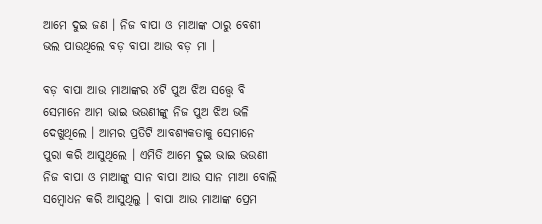ଆମେ ଦୁଇ ଜଣ । ନିଜ ବାପା ଓ ମାଆଙ୍କ ଠାରୁ ବେଶୀ ଭଲ ପାଉଥିଲେ ବଡ଼ ବାପା ଆଉ ବଡ଼ ମା ।

ବଡ଼ ବାପା ଆଉ ମାଆଙ୍କର ୪ଟି ପୁଅ ଝିଅ ସତ୍ତ୍ୱେ ବି ସେମାନେ ଆମ ଭାଇ ଭଉଣୀଙ୍କୁ ନିଜ ପୁଅ ଝିଅ ଭଳି ଦେଖୁଥିଲେ । ଆମର ପ୍ରତିଟି ଆବଶ୍ୟକତାକୁ ସେମାନେ ପୁରା କରି ଆସୁଥିଲେ । ଏମିତି ଆମେ ଦୁଇ ଭାଇ ଭଉଣୀ ନିଜ ବାପା ଓ ମାଆଙ୍କୁ ସାନ ବାପା ଆଉ ସାନ ମାଆ ବୋଲି ସମ୍ବୋଧନ କରି ଆସୁଥିଲୁ । ବାପା ଆଉ ମାଆଙ୍କ ପ୍ରେମ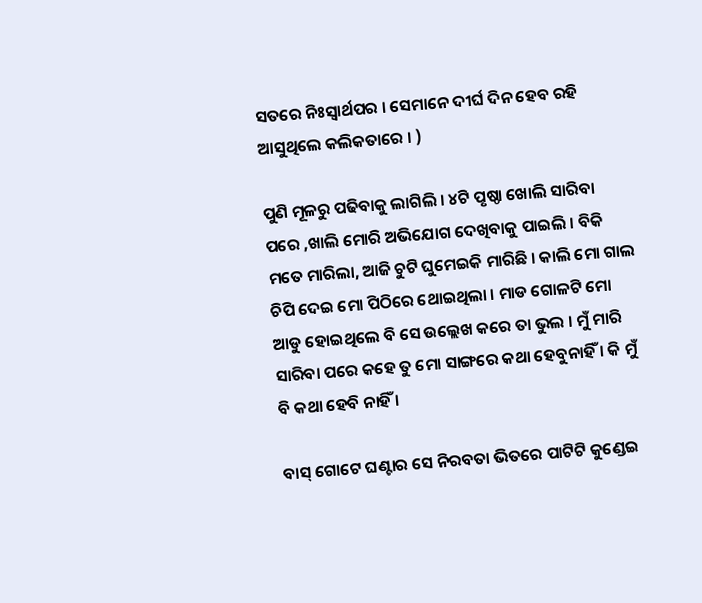ସତରେ ନିଃସ୍ୱାର୍ଥପର । ସେମାନେ ଦୀର୍ଘ ଦିନ ହେବ ରହି ଆସୁଥିଲେ କଲିକତାରେ । )

ପୁଣି ମୂଳରୁ ପଢିବାକୁ ଲାଗିଲି । ୪ଟି ପୃଷ୍ଠା ଖୋଲି ସାରିବା ପରେ ,ଖାଲି ମୋରି ଅଭିଯୋଗ ଦେଖିବାକୁ ପାଇଲି । ବିକି ମତେ ମାରିଲା, ଆଜି ଚୁଟି ଘୁମେଇକି ମାରିଛି । କାଲି ମୋ ଗାଲ ଚିପି ଦେଇ ମୋ ପିଠିରେ ଥୋଇଥିଲା । ମାଡ ଗୋଳଟି ମୋ ଆଡୁ ହୋଇଥିଲେ ବି ସେ ଉଲ୍ଲେଖ କରେ ତା ଭୁଲ । ମୁଁ ମାରି ସାରିବା ପରେ କହେ ତୁ ମୋ ସାଙ୍ଗରେ କଥା ହେବୁନାହିଁ । କି ମୁଁ ବି କଥା ହେବି ନାହିଁ ।

ବାସ୍ ଗୋଟେ ଘଣ୍ଟାର ସେ ନିରବତା ଭିତରେ ପାଟିଟି କୁଣ୍ଡେଇ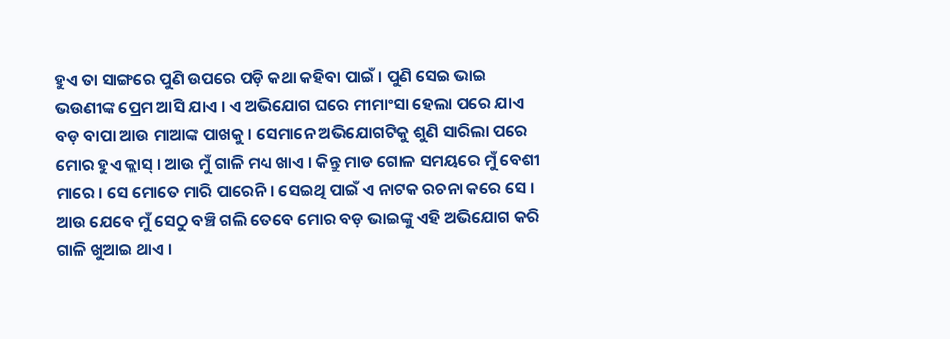ହୁଏ ତା ସାଙ୍ଗରେ ପୁଣି ଉପରେ ପଡ଼ି କଥା କହିବା ପାଇଁ । ପୁଣି ସେଇ ଭାଇ ଭଉଣୀଙ୍କ ପ୍ରେମ ଆସି ଯାଏ । ଏ ଅଭିଯୋଗ ଘରେ ମୀମାଂସା ହେଲା ପରେ ଯାଏ ବଡ଼ ବାପା ଆଉ ମାଆଙ୍କ ପାଖକୁ । ସେମାନେ ଅଭିଯୋଗଟିକୁ ଶୁଣି ସାରିଲା ପରେ ମୋର ହୁଏ କ୍ଲାସ୍ । ଆଉ ମୁଁ ଗାଳି ମଧ୍ୟ ଖାଏ । କିନ୍ତୁ ମାଡ ଗୋଳ ସମୟରେ ମୁଁ ବେଶୀ ମାରେ । ସେ ମୋତେ ମାରି ପାରେନି । ସେଇଥି ପାଇଁ ଏ ନାଟକ ରଚନା କରେ ସେ । ଆଉ ଯେବେ ମୁଁ ସେଠୁ ବଞ୍ଚି ଗଲି ତେବେ ମୋର ବଡ଼ ଭାଇଙ୍କୁ ଏହି ଅଭିଯୋଗ କରି ଗାଳି ଖୁଆଇ ଥାଏ ।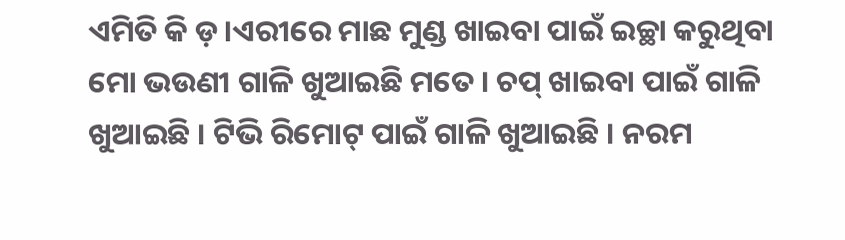ଏମିତି କି ଡ଼।ଏରୀରେ ମାଛ ମୁଣ୍ଡ ଖାଇବା ପାଇଁ ଇଚ୍ଛା କରୁଥିବା ମୋ ଭଉଣୀ ଗାଳି ଖୁଆଇଛି ମତେ । ଚପ୍ ଖାଇବା ପାଇଁ ଗାଳି ଖୁଆଇଛି । ଟିଭି ରିମୋଟ୍ ପାଇଁ ଗାଳି ଖୁଆଇଛି । ନରମ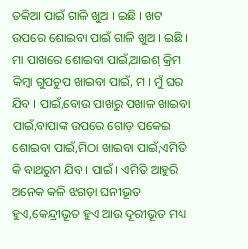ତକିଆ ପାଇଁ ଗାଳି ଖୁଅ । ଇଛି । ଖଟ ଉପରେ ଶୋଇବା ପାଇଁ ଗାଳି ଖୁଅ । ଇଛି । ମା ପାଖରେ ଶୋଇବା ପାଇଁ,ଆଇଶ୍ କ୍ରିମ କିମ୍ବା ଗୁପଚୁପ ଖାଇବା ପାଇଁ, ମ । ମୁଁ ଘର ଯିବ । ପାଇଁ,ବୋଉ ପାଖରୁ ପଖାଳ ଖାଇବା ପାଇଁ,ବାପାଙ୍କ ଉପରେ ଗୋଡ଼ ପକେଇ ଶୋଇବା ପାଇଁ,ମିଠା ଖାଇବା ପାଇଁ,ଏମିତି କି ବାଥରୁମ ଯିବ । ପାଇଁ । ଏମିତି ଆହୁରି ଅନେକ କଳି ଝଗଡ଼ା ଘନୀଭୂତ ହୁଏ,କେନ୍ଦ୍ରୀଭୂତ ହୁଏ ଆଉ ଦୂରୀଭୂତ ମଧ୍ୟ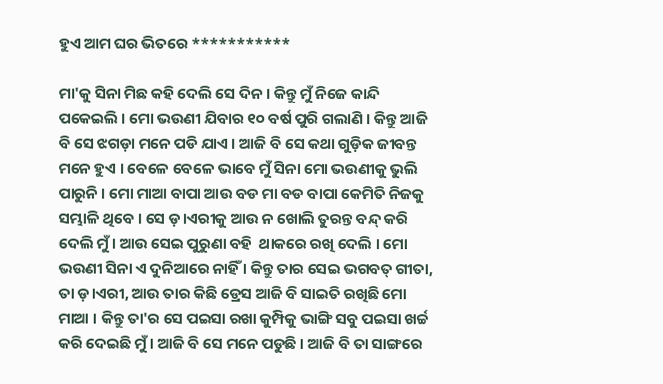ହୁଏ ଆମ ଘର ଭିତରେ ***********

ମା'କୁ ସିନା ମିଛ କହି ଦେଲି ସେ ଦିନ । କିନ୍ତୁ ମୁଁ ନିଜେ କାନ୍ଦି ପକେଇଲି । ମୋ ଭଉଣୀ ଯିବାର ୧୦ ବର୍ଷ ପୁରି ଗଲାଣି । କିନ୍ତୁ ଆଜି ବି ସେ ଝଗଡ଼ା ମନେ ପଡି ଯାଏ । ଆଜି ବି ସେ କଥା ଗୁଡ଼ିକ ଜୀବନ୍ତ ମନେ ହୁଏ । ବେଳେ ବେଳେ ଭାବେ ମୁଁ ସିନା ମୋ ଭଉଣୀକୁ ଭୁଲି ପାରୁନି । ମୋ ମାଆ ବାପା ଆଉ ବଡ ମା ବଡ ବାପା କେମିତି ନିଜକୁ ସମ୍ଭାଳି ଥିବେ । ସେ ଡ଼।ଏରୀକୁ ଆଉ ନ ଖୋଲି ତୁରନ୍ତ ବନ୍ଦ୍ କରି ଦେଲି ମୁଁ । ଆଉ ସେଇ ପୁରୁଣା ବହି  ଥାକରେ ରଖି ଦେଲି । ମୋ ଭଉଣୀ ସିନା ଏ ଦୁନିଆରେ ନାହିଁ । କିନ୍ତୁ ତାର ସେଇ ଭଗବତ୍ ଗୀତା, ତା ଡ଼।ଏରୀ, ଆଉ ତାର କିଛି ଡ୍ରେସ ଆଜି ବି ସାଇତି ରଖିଛି ମୋ ମାଆ । କିନ୍ତୁ ତା'ର ସେ ପଇସା ରଖା କୁମ୍ପିକୁ ଭାଙ୍ଗି ସବୁ ପଇସା ଖର୍ଚ୍ଚ କରି ଦେଇଛି ମୁଁ । ଆଜି ବି ସେ ମନେ ପଡୁଛି । ଆଜି ବି ତା ସାଙ୍ଗରେ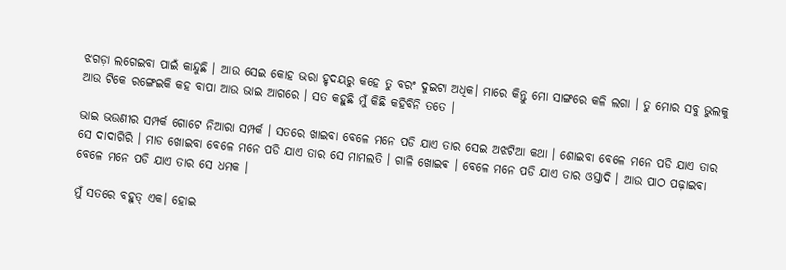ଝଗଡ଼ା ଲଗେଇବା ପାଇଁ କାନ୍ଦୁଛି । ଆଉ ସେଇ କୋହ ଭରା ହୃଦୟରୁ କହେ ତୁ ବରଂ ଦୁଇଟା ଅଧିକ। ମାରେ କିନ୍ତୁ ମୋ ସାଙ୍ଗରେ କଳି ଲଗା । ତୁ ମୋର ସବୁ ଭୁଲକୁ ଆଉ ଟିକେ ରଙ୍ଗେଇକି କହ ବାପା ଆଉ ଭାଇ ଆଗରେ । ସତ କହୁଛି ମୁଁ କିଛି କହିବିନି ତତେ ।

ଭାଇ ଭଉଣୀର ସମ୍ପର୍କ ଗୋଟେ ନିଆରା ସମ୍ପର୍କ । ସତରେ ଖାଇବା ବେଳେ ମନେ ପଡି ଯାଏ ତାର ସେଇ ଅଝଟିଆ କଥା । ଶୋଇବା ବେଳେ ମନେ ପଡି ଯାଏ ତାର ସେ ଦାଦାଗିରି । ମାଡ ଖୋଇବା ବେଳେ ମନେ ପଡି ଯାଏ ତାର ସେ ମାମଲତି । ଗାଳି ଖୋଇଵ । ବେଳେ ମନେ ପଡି ଯାଏ ତାର ଓସ୍ତାଦି । ଆଉ ପାଠ ପଢ଼ାଇବା ବେଳେ ମନେ ପଡି ଯାଏ ତାର ସେ ଧମକ ।

ମୁଁ ସତରେ ବହୁତ୍ ଏକ। ହୋଇ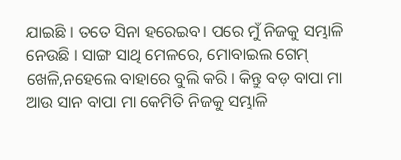ଯାଇଛି । ତତେ ସିନା ହରେଇବ। ପରେ ମୁଁ ନିଜକୁ ସମ୍ଭାଳି ନେଉଛି । ସାଙ୍ଗ ସାଥି ମେଳରେ, ମୋବାଇଲ ଗେମ୍ ଖେଳି,ନହେଲେ ବାହାରେ ବୁଲି କରି । କିନ୍ତୁ ବଡ଼ ବାପା ମା ଆଉ ସାନ ବାପା ମା କେମିତି ନିଜକୁ ସମ୍ଭାଳି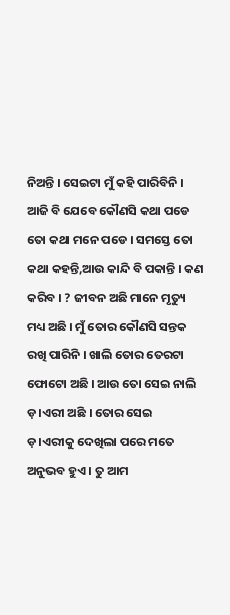ନିଅନ୍ତି । ସେଇଟା ମୁଁ କହି ପାରିବିନି । ଆଜି ବି ଯେବେ କୌଣସି କଥା ପଡେ ତୋ କଥା ମନେ ପଡେ । ସମସ୍ତେ ତୋ କଥା କହନ୍ତି,ଆଉ କାନ୍ଦି ବି ପକାନ୍ତି । କଣ କରିବ । ? ଜୀବନ ଅଛି ମାନେ ମୃତ୍ୟୁ ମଧ୍ୟ ଅଛି । ମୁଁ ତୋର କୌଣସି ସନ୍ତକ ରଖି ପାରିନି । ଖାଲି ତୋର ତେରଟା ଫୋଟୋ ଅଛି । ଆଉ ତୋ ସେଇ ନାଲି ଡ଼।ଏରୀ ଅଛି । ତୋର ସେଇ    ଡ଼।ଏରୀକୁ ଦେଖିଲା ପରେ ମତେ ଅନୁଭବ ହୁଏ । ତୁ ଆମ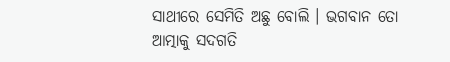ସାଥୀରେ ସେମିତି ଅଛୁ ବୋଲି । ଭଗବାନ ତୋ ଆତ୍ମାକୁ ସଦଗତି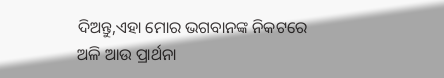ଦିଅନ୍ତୁ,ଏହା ମୋର ଭଗବାନଙ୍କ ନିକଟରେ ଅଳି ଆଉ ପ୍ରାର୍ଥନା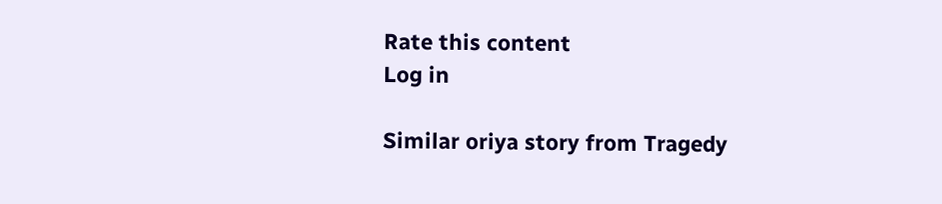Rate this content
Log in

Similar oriya story from Tragedy